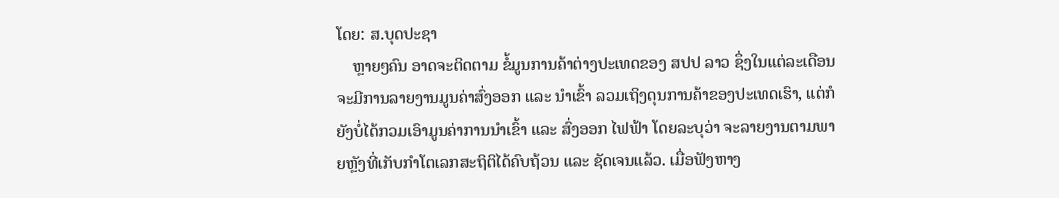ໂດຍ: ສ.ບຸດປະຊາ
    ຫຼາຍໆຄົນ ອາດຈະຕິດຕາມ ຂໍ້ມູນການຄ້າຕ່າງປະເທດຂອງ ສປປ ລາວ ຊຶ່ງໃນແຕ່ລະເດືອນຈະມີການລາຍງານມູນຄ່າສົ່ງອອກ ແລະ ນໍາເຂົ້າ ລວມເຖິງດຸນການຄ້າຂອງປະເທດເຮົາ, ແຕ່ກໍຍັງບໍ່ໄດ້ກວມເອົາມູນຄ່າການນຳເຂົ້າ ແລະ ສົ່ງອອກ ໄຟຟ້າ ໂດຍລະບຸວ່າ ຈະລາຍງານຕາມພາຍຫຼັງທີ່ເກັບກໍາໂຕເລກສະຖິຕິໄດ້ຄົບຖ້ວນ ແລະ ຊັດເຈນແລ້ວ. ເມື່ອຟັງຫາງ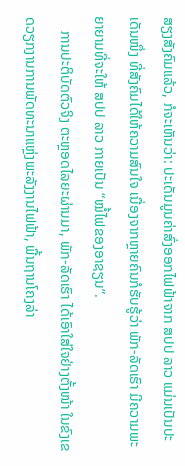ສຽງສັງຄົມແລ້ວ, ກໍຈະເຫັນວ່າ: ປະເດັນມູນຄ່າສົ່ງອອກໄຟຟ້າຈາກ ສປປ ລາວ ແມ່ນເປັນປະເດັນໜຶ່ງ ທີ່ສັງຄົມໄດ້ໃຫ້ຄວາມສົນໃຈ ເນື່ອງຈາກຫຼາຍຄົນກໍຮັບຮູ້ວ່າ ພັກ-ລັດເຮົາ ມີຄວາມພະຍາຍາມທີ່ຈະໃຫ້ ສປປ ລາວ ກາຍເປັນ “ໝໍ້ໄຟຂອງອາຊຽນ”.
    ການປະຕິບັດຕົວຈິງ ຕະຫຼອດໄລຍະຜ່ານມາ, ພັກ-ລັດເຮົາ ໄດ້ເອົາໃສ່ໃຈຢ່າງຕັ້ງໜ້າ ໃນຂົງເຂດວຽກງານການພັດທະນາແຫຼ່ງພະລັງງານໄຟຟ້າ, ພື້ນຖານໂຄງລ່າ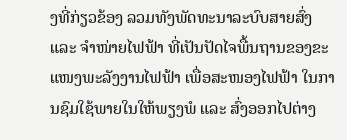ງທີ່ກ່ຽວຂ້ອງ ລວມທັງພັດທະນາລະບົບສາຍສົ່ງ ແລະ ຈໍາໜ່າຍໄຟຟ້າ ທີ່ເປັນປັດໄຈພື້ນຖານຂອງຂະແໜງພະລັງງານໄຟຟ້າ ເພື່ອສະໜອງໄຟຟ້າ ໃນການຊົມໃຊ້ພາຍໃນໃຫ້ພຽງພໍ ແລະ ສົ່ງອອກໄປຕ່າງ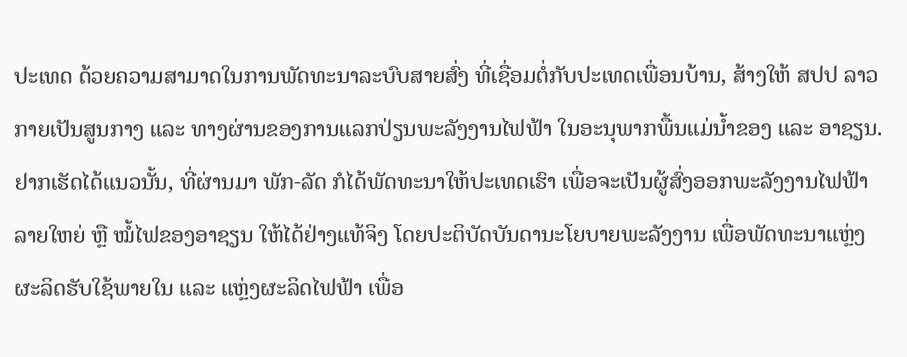ປະເທດ ດ້ວຍຄວາມສາມາດໃນການພັດທະນາລະບົບສາຍສົ່ງ ທີ່ເຊື່ອມຕໍ່ກັບປະເທດເພື່ອນບ້ານ, ສ້າງໃຫ້ ສປປ ລາວ ກາຍເປັນສູນກາງ ແລະ ທາງຜ່ານຂອງການແລກປ່ຽນພະລັງງານໄຟຟ້າ ໃນອະນຸພາກພື້ນແມ່ນໍ້າຂອງ ແລະ ອາຊຽນ. ຢາກເຮັດໄດ້ແນວນັ້ນ, ທີ່ຜ່ານມາ ພັກ-ລັດ ກໍໄດ້ພັດທະນາໃຫ້ປະເທດເຮົາ ເພື່ອຈະເປັນຜູ້ສົ່ງອອກພະລັງງານໄຟຟ້າ ລາຍໃຫຍ່ ຫຼື ໝໍ້ໄຟຂອງອາຊຽນ ໃຫ້ໄດ້ຢ່າງແທ້ຈິງ ໂດຍປະຕິບັດບັນດານະໂຍບາຍພະລັງງານ ເພື່ອພັດທະນາແຫຼ່ງຜະລິດຮັບໃຊ້ພາຍໃນ ແລະ ແຫຼ່ງຜະລິດໄຟຟ້າ ເພື່ອ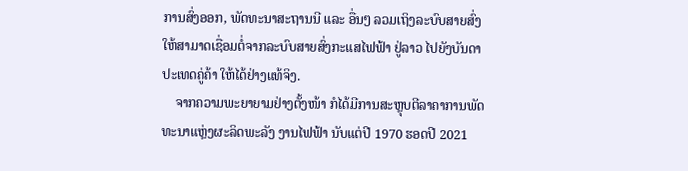ການສົ່ງອອກ, ພັດທະນາສະຖານນີ ແລະ ອື່ນໆ ລວມເຖິງລະບົບສາຍສົ່ງ ໃຫ້ສາມາດເຊື່ອມຕໍ່ຈາກລະບົບສາຍສົ່ງກະແສໄຟຟ້າ ຢູ່ລາວ ໄປຍັງບັນດາປະເທດຄູ່ຄ້າ ໃຫ້ໄດ້ຢ່າງແທ້ຈິງ.
    ຈາກຄວາມພະຍາຍາມຢ່າງຕັ້ງໜ້າ ກໍໄດ້ມີການສະຫຼຸບຕີລາຄາການພັດທະນາແຫຼ່ງຜະລິດພະລັງ ງານໄຟຟ້າ ນັບແຕ່ປີ 1970 ຮອດປີ 2021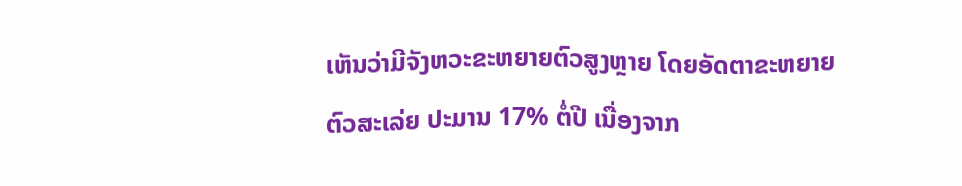ເຫັນວ່າມີຈັງຫວະຂະຫຍາຍຕົວສູງຫຼາຍ ໂດຍອັດຕາຂະຫຍາຍຕົວສະເລ່ຍ ປະມານ 17% ຕໍ່ປີ ເນື່ອງຈາກ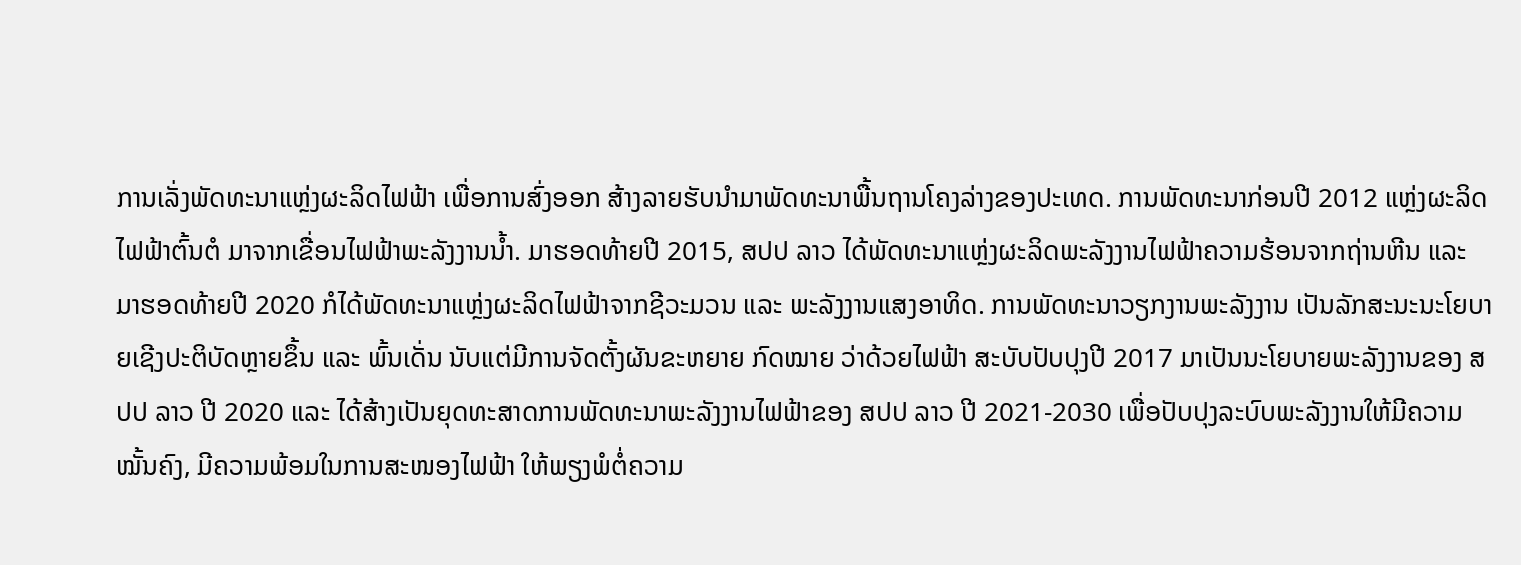ການເລັ່ງພັດທະນາແຫຼ່ງຜະລິດໄຟຟ້າ ເພື່ອການສົ່ງອອກ ສ້າງລາຍຮັບນໍາມາພັດທະນາພື້ນຖານໂຄງລ່າງຂອງປະເທດ. ການພັດທະນາກ່ອນປີ 2012 ແຫຼ່ງຜະລິດໄຟຟ້າຕົ້ນຕໍ ມາຈາກເຂື່ອນໄຟຟ້າພະລັງງານນໍ້າ. ມາຮອດທ້າຍປີ 2015, ສປປ ລາວ ໄດ້ພັດທະນາແຫຼ່ງຜະລິດພະລັງງານໄຟຟ້າຄວາມຮ້ອນຈາກຖ່ານຫີນ ແລະ ມາຮອດທ້າຍປີ 2020 ກໍໄດ້ພັດທະນາແຫຼ່ງຜະລິດໄຟຟ້າຈາກຊີວະມວນ ແລະ ພະລັງງານແສງອາທິດ. ການພັດທະນາວຽກງານພະລັງງານ ເປັນລັກສະນະນະໂຍບາຍເຊີງປະຕິບັດຫຼາຍຂຶ້ນ ແລະ ພົ້ນເດັ່ນ ນັບແຕ່ມີການຈັດຕັ້ງຜັນຂະຫຍາຍ ກົດໝາຍ ວ່າດ້ວຍໄຟຟ້າ ສະບັບປັບປຸງປີ 2017 ມາເປັນນະໂຍບາຍພະລັງງານຂອງ ສປປ ລາວ ປີ 2020 ແລະ ໄດ້ສ້າງເປັນຍຸດທະສາດການພັດທະນາພະລັງງານໄຟຟ້າຂອງ ສປປ ລາວ ປີ 2021-2030 ເພື່ອປັບປຸງລະບົບພະລັງງານໃຫ້ມີຄວາມໝັ້ນຄົງ, ມີຄວາມພ້ອມໃນການສະໜອງໄຟຟ້າ ໃຫ້ພຽງພໍຕໍ່ຄວາມ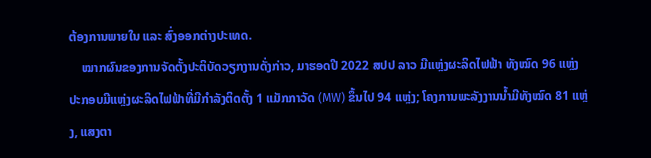ຕ້ອງການພາຍໃນ ແລະ ສົ່ງອອກຕ່າງປະເທດ.
    ໝາກຜົນຂອງການຈັດຕັ້ງປະຕິບັດວຽກງານດັ່ງກ່າວ, ມາຮອດປີ 2022 ສປປ ລາວ ມີແຫຼ່ງຜະລິດໄຟຟ້າ ທັງໝົດ 96 ແຫຼ່ງ ປະກອບມີແຫຼ່ງຜະລິດໄຟຟ້າທີ່ມີກຳລັງຕິດຕັ້ງ 1 ແມັກກາວັດ (MW) ຂຶ້ນໄປ 94 ແຫຼ່ງ; ໂຄງການພະລັງງານນໍ້າມີທັງໝົດ 81 ແຫຼ່ງ, ແສງຕາ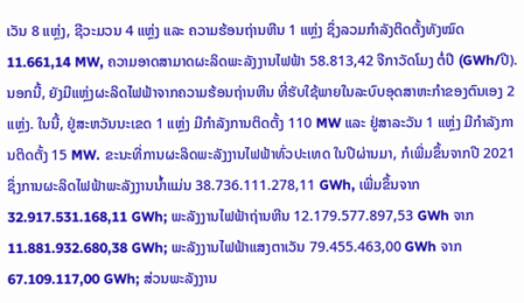ເວັນ 8 ແຫຼ່ງ, ຊີວະມວນ 4 ແຫຼ່ງ ແລະ ຄວາມຮ້ອນຖ່ານຫີນ 1 ແຫຼ່ງ ຊຶ່ງລວມກຳລັງຕິດຕັ້ງທັງໝົດ 11.661,14 MW, ຄວາມອາດສາມາດຜະລິດພະລັງງານໄຟຟ້າ 58.813,42 ຈີກາວັດໂມງ ຕໍ່ປີ (GWh/ປີ). ນອກນີ້, ຍັງມີແຫຼ່ງຜະລິດໄຟຟ້າຈາກຄວາມຮ້ອນຖ່ານຫີນ ທີ່ຮັບໃຊ້ພາຍໃນລະບົບອຸດສາຫະກຳຂອງຕົນເອງ 2 ແຫຼ່ງ. ໃນນີ້, ຢູ່ສະຫວັນນະເຂດ 1 ແຫຼ່ງ ມີກຳລັງການຕິດຕັ້ງ 110 MW ແລະ ຢູ່ສາລະວັນ 1 ແຫຼ່ງ ມີກຳລັງການຕິດຕັ້ງ 15 MW. ຂະນະທີ່ການຜະລິດພະລັງງານໄຟຟ້າທົ່ວປະເທດ ໃນປີຜ່ານມາ, ກໍເພີ່ມຂຶ້ນຈາກປີ 2021 ຊຶ່ງການຜະລິດໄຟຟ້າພະລັງງານນໍ້າແມ່ນ 38.736.111.278,11 GWh, ເພີ່ມຂຶ້ນຈາກ 32.917.531.168,11 GWh; ພະລັງງານໄຟຟ້າຖ່ານຫີນ 12.179.577.897,53 GWh ຈາກ 11.881.932.680,38 GWh; ພະລັງງານໄຟຟ້າແສງຕາເວັນ 79.455.463,00 GWh ຈາກ 67.109.117,00 GWh; ສ່ວນພະລັງງານ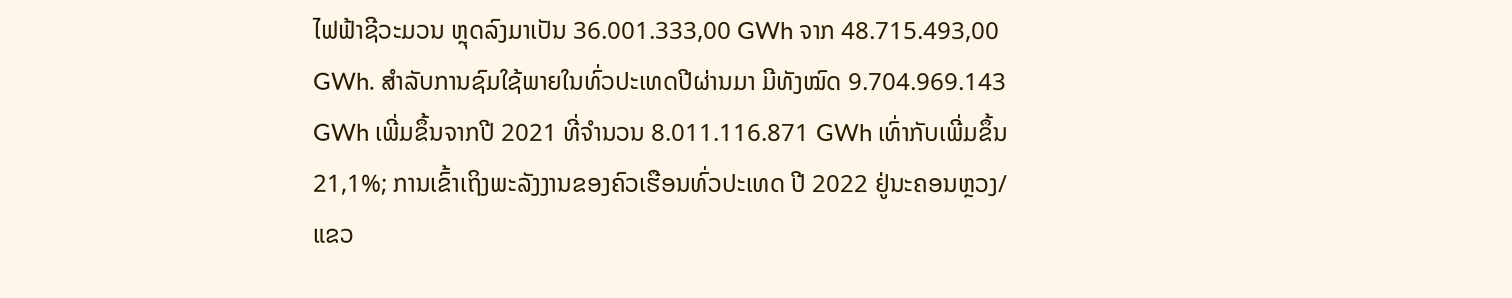ໄຟຟ້າຊີວະມວນ ຫຼຸດລົງມາເປັນ 36.001.333,00 GWh ຈາກ 48.715.493,00 GWh. ສຳລັບການຊົມໃຊ້ພາຍໃນທົ່ວປະເທດປີຜ່ານມາ ມີທັງໝົດ 9.704.969.143 GWh ເພີ່ມຂຶ້ນຈາກປີ 2021 ທີ່ຈໍານວນ 8.011.116.871 GWh ເທົ່າກັບເພີ່ມຂຶ້ນ 21,1%; ການເຂົ້າເຖິງພະລັງງານຂອງຄົວເຮືອນທົ່ວປະເທດ ປີ 2022 ຢູ່ນະຄອນຫຼວງ/ແຂວ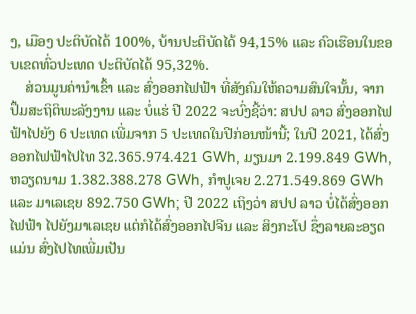ງ, ເມືອງ ປະຕິບັດໄດ້ 100%, ບ້ານປະຕິບັດໄດ້ 94,15% ແລະ ຄົວເຮືອນໃນຂອບເຂດທົ່ວປະເທດ ປະຕິບັດໄດ້ 95,32%.
    ສ່ວນມູນຄ່ານໍາເຂົ້າ ແລະ ສົ່ງອອກໄຟຟ້າ ທີ່ສັງຄົມໃຫ້ຄວາມສົນໃຈນັ້ນ, ຈາກປຶ້ມສະຖິຕິພະລັງງານ ແລະ ບໍ່ແຮ່ ປີ 2022 ຈະບົ່ງຊີ້ວ່າ: ສປປ ລາວ ສົ່ງອອກໄຟຟ້າໄປຍັງ 6 ປະເທດ ເພີ່ມຈາກ 5 ປະເທດໃນປີກ່ອນໜ້ານີ້; ໃນປີ 2021, ໄດ້ສົ່ງອອກໄຟຟ້າໄປໄທ 32.365.974.421 GWh, ມຽນມາ 2.199.849 GWh, ຫວຽດນາມ 1.382.388.278 GWh, ກຳປູເຈຍ 2.271.549.869 GWh ແລະ ມາເລເຊຍ 892.750 GWh; ປີ 2022 ເຖິງວ່າ ສປປ ລາວ ບໍ່ໄດ້ສົ່ງອອກໄຟຟ້າ ໄປຍັງມາເລເຊຍ ແຕ່ກໍໄດ້ສົ່ງອອກໄປຈີນ ແລະ ສິງກະໂປ ຊຶ່ງລາຍລະອຽດແມ່ນ ສົ່ງໄປໄທເພີ່ມເປັນ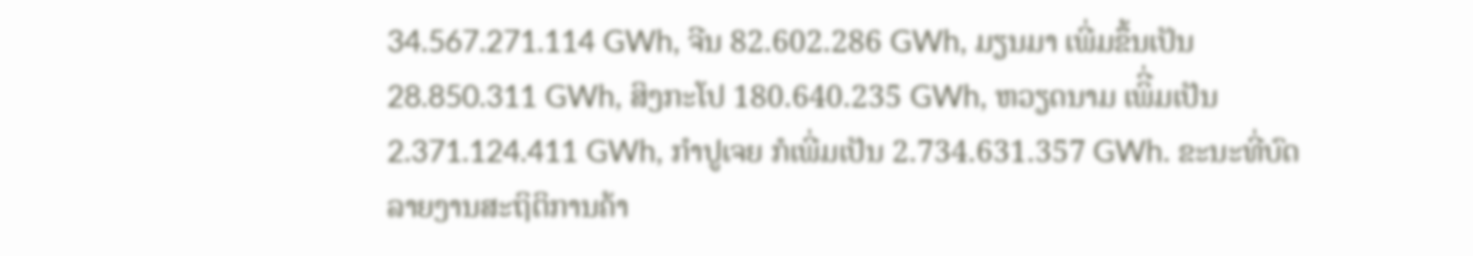34.567.271.114 GWh, ຈີນ 82.602.286 GWh, ມຽນມາ ເພີ່ມຂຶ້ນເປັນ 28.850.311 GWh, ສິງກະໂປ 180.640.235 GWh, ຫວຽດນາມ ເພິີ່ມເປັນ 2.371.124.411 GWh, ກຳປູເຈຍ ກໍເພີ່ມເປັນ 2.734.631.357 GWh. ຂະນະທີ່ບົດລາຍງານສະຖິຕິການຄ້າ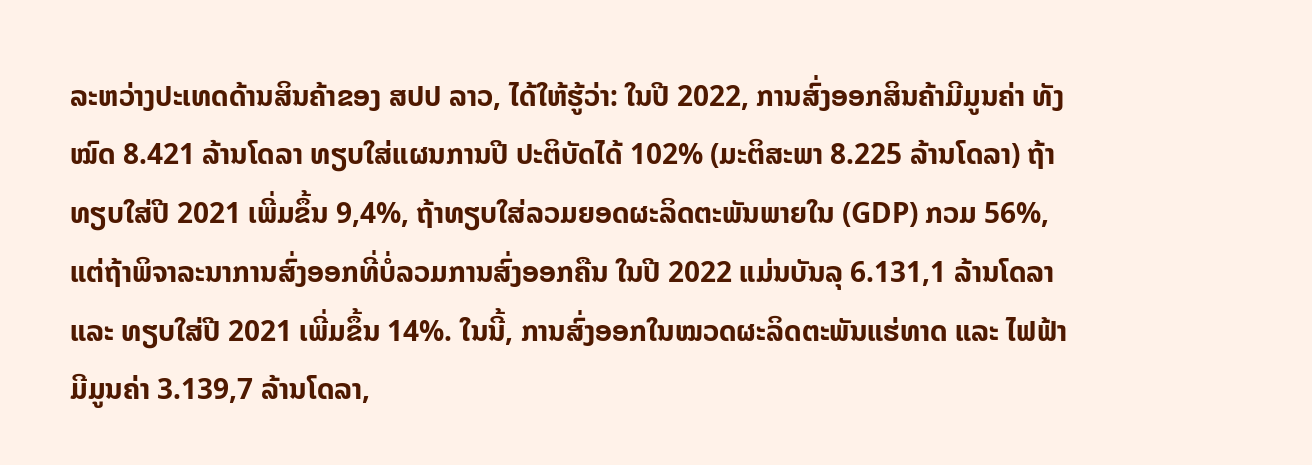ລະຫວ່າງປະເທດດ້ານສິນຄ້າຂອງ ສປປ ລາວ, ໄດ້ໃຫ້ຮູ້ວ່າ: ໃນປີ 2022, ການສົ່ງອອກສິນຄ້າມີມູນຄ່າ ທັງໝົດ 8.421 ລ້ານໂດລາ ທຽບໃສ່ແຜນການປີ ປະຕິບັດໄດ້ 102% (ມະຕິສະພາ 8.225 ລ້ານໂດລາ) ຖ້າທຽບໃສ່ປີ 2021 ເພີ່ມຂຶ້ນ 9,4%, ຖ້າທຽບໃສ່ລວມຍອດຜະລິດຕະພັນພາຍໃນ (GDP) ກວມ 56%, ແຕ່ຖ້າພິຈາລະນາການສົ່ງອອກທີ່ບໍ່ລວມການສົ່ງອອກຄືນ ໃນປີ 2022 ແມ່ນບັນລຸ 6.131,1 ລ້ານໂດລາ ແລະ ທຽບໃສ່ປີ 2021 ເພີ່ມຂຶ້ນ 14%. ໃນນີ້, ການສົ່ງອອກໃນໝວດຜະລິດຕະພັນແຮ່ທາດ ແລະ ໄຟຟ້າ ມີມູນຄ່າ 3.139,7 ລ້ານໂດລາ,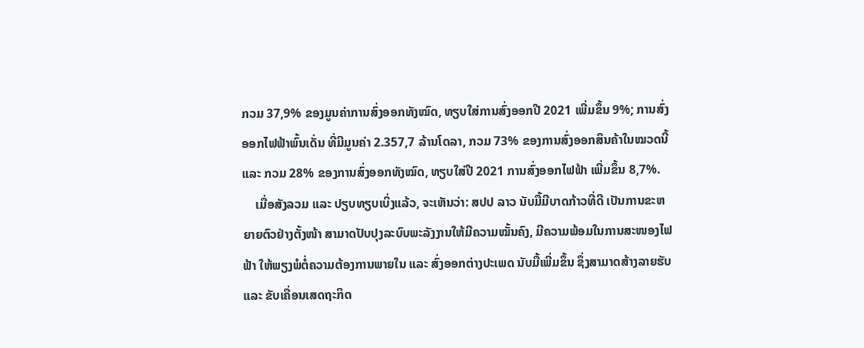ກວມ 37,9% ຂອງມູນຄ່າການສົ່ງອອກທັງໝົດ, ທຽບໃສ່ການສົ່ງອອກປີ 2021 ເພີ່ມຂຶ້ນ 9%; ການສົ່ງອອກໄຟຟ້າພົ້ນເດັ່ນ ທີ່ມີມູນຄ່າ 2.357,7 ລ້ານໂດລາ, ກວມ 73% ຂອງການສົ່ງອອກສິນຄ້າໃນໝວດນີ້ ແລະ ກວມ 28% ຂອງການສົ່ງອອກທັງໝົດ, ທຽບໃສ່ປີ 2021 ການສົ່ງອອກໄຟຟ້າ ເພີ່ມຂຶ້ນ 8,7%.
    ເມື່ອສັງລວມ ແລະ ປຽບທຽບເບິ່ງແລ້ວ, ຈະເຫັນວ່າ: ສປປ ລາວ ນັບມື້ມີບາດກ້າວທີ່ດີ ເປັນການຂະຫຍາຍຕົວຢ່າງຕັ້ງໜ້າ ສາມາດປັບປຸງລະບົບພະລັງງານໃຫ້ມີຄວາມໝັ້ນຄົງ, ມີຄວາມພ້ອມໃນການສະໜອງໄຟຟ້າ ໃຫ້ພຽງພໍຕໍ່ຄວາມຕ້ອງການພາຍໃນ ແລະ ສົ່ງອອກຕ່າງປະເພດ ນັບມື້ເພີ່ມຂຶ້ນ ຊຶ່ງສາມາດສ້າງລາຍຮັບ ແລະ ຂັບເຄື່ອນເສດຖະກິດ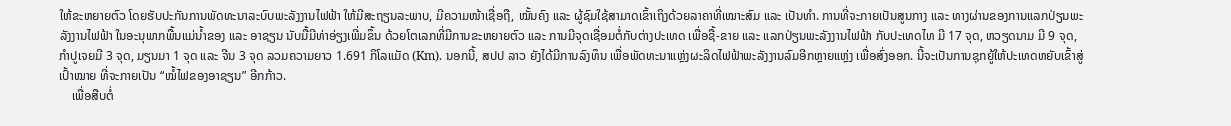ໃຫ້ຂະຫຍາຍຕົວ ໂດຍຮັບປະກັນການພັດທະນາລະບົບພະລັງງານໄຟຟ້າ ໃຫ້ມີສະຖຽນລະພາບ, ມີຄວາມໜ້າເຊື່ອຖື, ໝັ້ນຄົງ ແລະ ຜູ້ຊົມໃຊ້ສາມາດເຂົ້າເຖິງດ້ວຍລາຄາທີ່ເໝາະສົມ ແລະ ເປັນທໍາ. ການທີ່ຈະກາຍເປັນສູນກາງ ແລະ ທາງຜ່ານຂອງການແລກປ່ຽນພະລັງງານໄຟຟ້າ ໃນອະນຸພາກພື້ນແມ່ນໍ້າຂອງ ແລະ ອາຊຽນ ນັບມື້ມີທ່າອ່ຽງເພີ່ມຂຶ້ນ ດ້ວຍໂຕເລກທີ່ມີການຂະຫຍາຍຕົວ ແລະ ການມີຈຸດເຊື່ອມຕໍ່ກັບຕ່າງປະເທດ ເພື່ອຊື້-ຂາຍ ແລະ ແລກປ່ຽນພະລັງງານໄຟຟ້າ ກັບປະເທດໄທ ມີ 17 ຈຸດ, ຫວຽດນາມ ມີ 9 ຈຸດ, ກຳປູເຈຍມີ 3 ຈຸດ, ມຽນມາ 1 ຈຸດ ແລະ ຈີນ 3 ຈຸດ ລວມຄວາມຍາວ 1.691 ກິໂລແມັດ (Km). ນອກນີ້, ສປປ ລາວ ຍັງໄດ້ມີການລົງທຶນ ເພື່ອພັດທະນາແຫຼ່ງຜະລິດໄຟຟ້າພະລັງງານລົມອີກຫຼາຍແຫຼ່ງ ເພື່ອສົ່ງອອກ. ນີ້ຈະເປັນການຊຸກຍູ້ໃຫ້ປະເທດຫຍັບເຂົ້າສູ່ເປົ້າໝາຍ ທີ່ຈະກາຍເປັນ “ໝໍ້ໄຟຂອງອາຊຽນ” ອີກກ້າວ.
    ເພື່ອສືບຕໍ່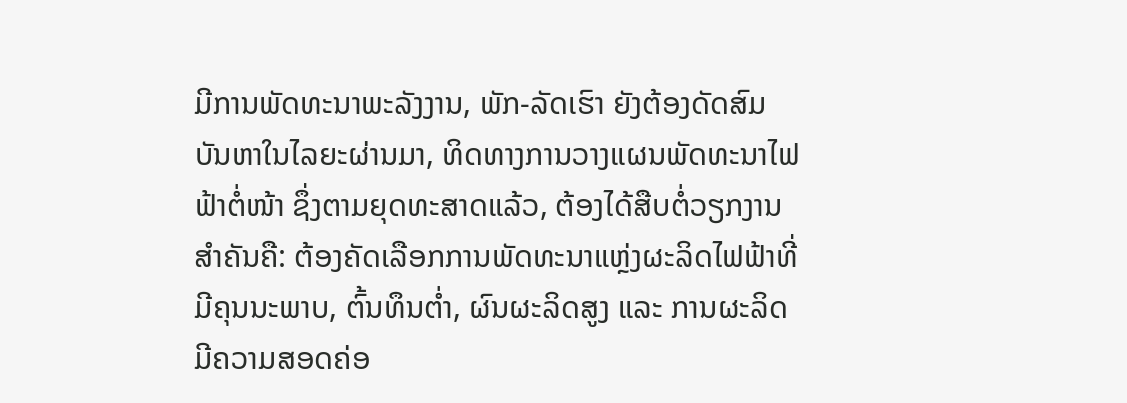ມີການພັດທະນາພະລັງງານ, ພັກ-ລັດເຮົາ ຍັງຕ້ອງດັດສົມບັນຫາໃນໄລຍະຜ່ານມາ, ທິດທາງການວາງແຜນພັດທະນາໄຟຟ້າຕໍ່ໜ້າ ຊຶ່ງຕາມຍຸດທະສາດແລ້ວ, ຕ້ອງໄດ້ສືບຕໍ່ວຽກງານສຳຄັນຄື: ຕ້ອງຄັດເລືອກການພັດທະນາແຫຼ່ງຜະລິດໄຟຟ້າທີ່ມີຄຸນນະພາບ, ຕົ້ນທຶນຕໍ່າ, ຜົນຜະລິດສູງ ແລະ ການຜະລິດມີຄວາມສອດຄ່ອ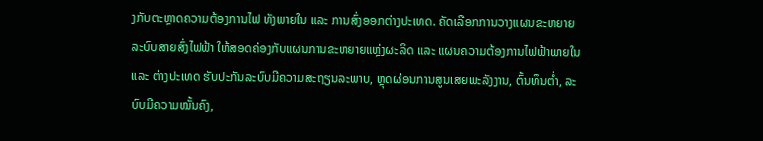ງກັບຕະຫຼາດຄວາມຕ້ອງການໄຟ ທັງພາຍໃນ ແລະ ການສົ່ງອອກຕ່າງປະເທດ. ຄັດເລືອກການວາງແຜນຂະຫຍາຍລະບົບສາຍສົ່ງໄຟຟ້າ ໃຫ້ສອດຄ່ອງກັບແຜນການຂະຫຍາຍແຫຼ່ງຜະລິດ ແລະ ແຜນຄວາມຕ້ອງການໄຟຟ້າພາຍໃນ ແລະ ຕ່າງປະເທດ ຮັບປະກັນລະບົບມີຄວາມສະຖຽນລະພາບ, ຫຼຸດຜ່ອນການສູນເສຍພະລັງງານ, ຕົ້ນທຶນຕໍ່າ, ລະບົບມີຄວາມໝັ້ນຄົງ,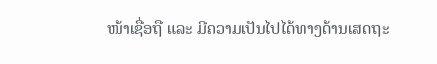ໜ້າເຊື່ອຖື ແລະ ມີຄວາມເປັນໄປໄດ້ທາງດ້ານເສດຖະ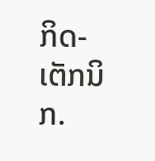ກິດ-ເຕັກນິກ.